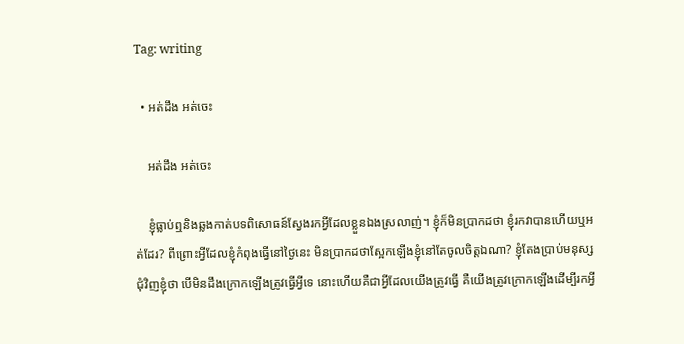Tag: writing

  • អត់ដឹង អត់ចេះ

    អត់ដឹង អត់ចេះ

    ខ្ញុំធ្លាប់ឮនិងឆ្លងកាត់បទពិសោធន៍ស្វែងរកអ្វីដែលខ្លួនឯងស្រលាញ់។ ខ្ញុំក៏មិនប្រាកដថា ខ្ញុំរកវាបានហើយឬអត់ដែរ? ពីព្រោះអ្វីដែលខ្ញុំកំពុងធ្វើនៅថ្ងៃនេះ មិនប្រាកដថាស្អែកឡើងខ្ញុំនៅតែចូលចិត្តឯណា? ខ្ញុំតែងប្រាប់មនុស្សជុំវិញខ្ញុំថា បើមិនដឹងក្រោកឡើងត្រូវធ្វើអ្វីទេ នោះហើយគឺជាអ្វីដែលយើងត្រូវធ្វើ គឺយើងត្រូវក្រោកឡើងដើម្បីរកអ្វី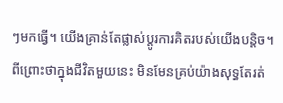ៗមកធ្វើ។ យើងគ្រាន់តែផ្លាស់ប្ដូរការគិតរបស់យើងបន្តិច។ ពីព្រោះថាក្នុងជីវិតមួយនេះ មិនមែនគ្រប់យ៉ាងសុទ្ធតែរត់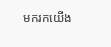មករកយើង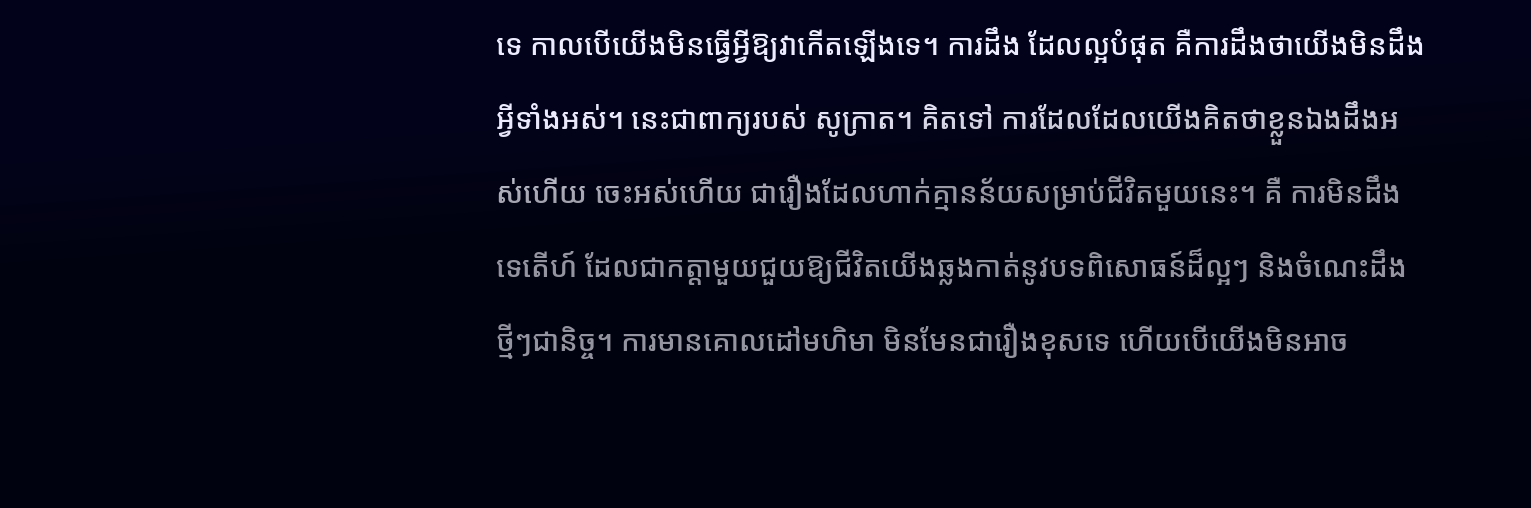ទេ កាលបើយើងមិនធ្វើអ្វីឱ្យវាកើតឡើងទេ។ ការដឹង ដែលល្អបំផុត គឺការដឹងថាយើងមិនដឹងអ្វីទាំងអស់។ នេះជាពាក្យរបស់ សូក្រាត។ គិតទៅ ការដែលដែលយើងគិតថាខ្លួនឯងដឹងអស់ហើយ ចេះអស់ហើយ ជារឿងដែលហាក់គ្មានន័យសម្រាប់ជីវិតមួយនេះ។ គឺ ការមិនដឹង ទេតើហ៍ ដែលជាកត្តាមួយជួយឱ្យជីវិតយើងឆ្លងកាត់នូវបទពិសោធន៍ដ៏ល្អៗ និងចំណេះដឹងថ្មីៗជានិច្ច។ ការមានគោលដៅមហិមា មិនមែនជារឿងខុសទេ ហើយបើយើងមិនអាច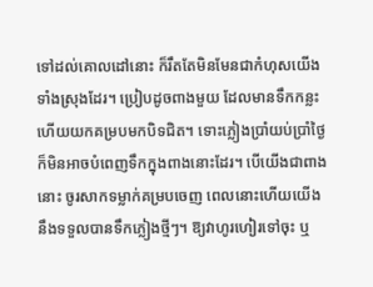ទៅដល់គោលដៅនោះ ក៏រឹតតែមិនមែនជាកំហុសយើងទាំងស្រុងដែរ។ ប្រៀបដូចពាងមួយ ដែលមានទឹកកន្លះ ហើយយកគម្របមកបិទជិត។ ទោះភ្លៀងប្រាំយប់ប្រាំថ្ងៃ ក៏មិនអាចបំពេញទឹកក្នុងពាងនោះដែរ។ បើយើងជាពាងនោះ ចូរសាកទម្លាក់គម្របចេញ ពេលនោះហើយយើងនឹងទទួលបានទឹកភ្លៀងថ្មីៗ។ ឱ្យវាហូរហៀរទៅចុះ ឬ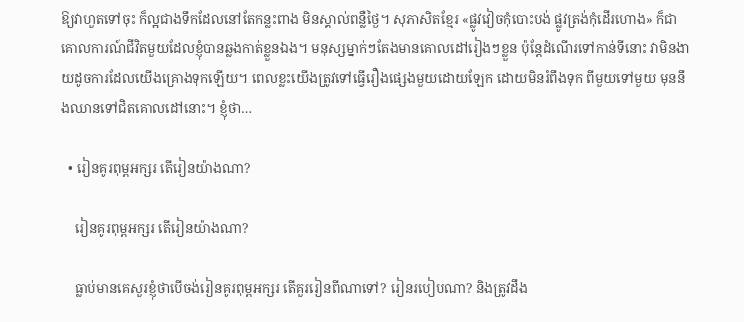ឱ្យវាហួតទៅចុះ ក៏ល្អជាងទឹកដែលនៅតែកន្លះពាង មិនស្គាល់ពន្លឺថ្ងៃ។ សុភាសិតខ្មែរ «ផ្លូវវៀចកុំបោះបង់ ផ្លូវត្រង់កុំដើរហោង» ក៏ជាគោលការណ៍ជីវិតមួយដែលខ្ញុំបានឆ្លងកាត់ខ្លួនឯង។ មនុស្សម្នាក់ៗតែងមានគោលដៅរៀងៗខ្លួន ប៉ុន្តែដំណើរទៅកាន់ទីនោះ វាមិនងាយដូចការដែលយើងគ្រោងទុកឡើយ។ ពេលខ្លះយើងត្រូវទៅធ្វើរឿងផ្សេងមួយដោយឡែក ដោយមិនរំពឹងទុក ពីមួយទៅមួយ មុននឹងឈានទៅជិតគោលដៅនោះ។ ខ្ញុំថា…

  • រៀនគូរពុម្ពអក្សរ តើរៀនយ៉ាងណា?

    រៀនគូរពុម្ពអក្សរ តើរៀនយ៉ាងណា?

    ធ្លាប់មានគេសួរខ្ញុំថាបើចង់រៀនគូរពុម្ពអក្សរ តើគួររៀនពីណាទៅ? រៀនរបៀបណា? និងត្រូវដឹង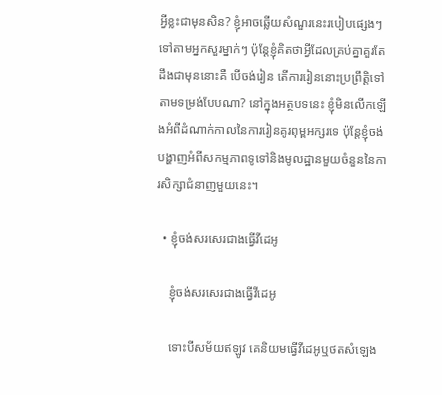អ្វីខ្លះជាមុនសិន? ខ្ញុំអាចឆ្លើយសំណួរនេះរបៀបផ្សេងៗទៅតាមអ្នកសួរម្នាក់ៗ ប៉ុន្តែខ្ញុំគិតថាអ្វីដែលគ្រប់គ្នាគួរតែដឹងជាមុននោះគឺ បើចង់រៀន តើការរៀននោះប្រព្រឹត្តិទៅតាមទម្រង់បែបណា? នៅក្នុងអត្ថបទនេះ ខ្ញុំមិនលើកឡើងអំពីដំណាក់កាលនៃការរៀនគូរពុម្ពអក្សរទេ ប៉ុន្តែខ្ញុំចង់បង្ហាញអំពីសកម្មភាពទូទៅនិងមូលដ្ឋានមួយចំនួននៃការសិក្សាជំនាញមួយនេះ។

  • ខ្ញុំចង់សរសេរជាងធ្វើវីដេអូ

    ខ្ញុំចង់សរសេរជាងធ្វើវីដេអូ

    ទោះបីសម័យឥឡូវ គេនិយមធ្វើវីដេអូឬថតសំឡេង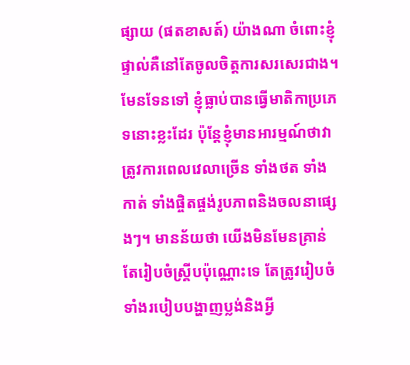ផ្សាយ (ផតខាសត៍) យ៉ាងណា ចំពោះខ្ញុំផ្ទាល់គឺនៅតែចូលចិត្តការសរសេរជាង។ មែនទែនទៅ ខ្ញុំធ្លាប់បានធ្វើមាតិកាប្រភេទនោះខ្លះដែរ ប៉ុន្តែខ្ញុំមានអារម្មណ៍ថាវាត្រូវការពេលវេលាច្រើន ទាំងថត ទាំងកាត់ ទាំងផ្ចិតផ្ចង់រូបភាពនិងចលនាផ្សេងៗ។ មានន័យថា យើងមិនមែនគ្រាន់តែរៀបចំស្គ្រីបប៉ុណ្ណោះទេ តែត្រូវរៀបចំទាំងរបៀបបង្ហាញប្លង់និងអ្វី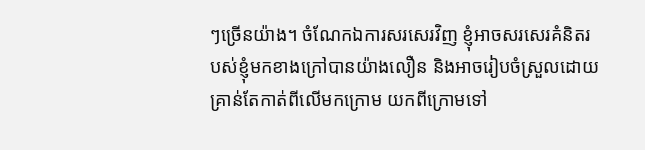ៗច្រើនយ៉ាង។ ចំណែកឯការសរសេរវិញ ខ្ញុំអាចសរសេរគំនិតរបស់ខ្ញុំមកខាងក្រៅបានយ៉ាងលឿន និងអាចរៀបចំស្រួលដោយគ្រាន់តែកាត់ពីលើមកក្រោម យកពីក្រោមទៅ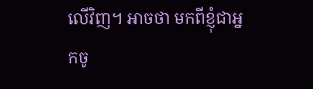លើវិញ។ អាចថា មកពីខ្ញុំជាអ្នកចូ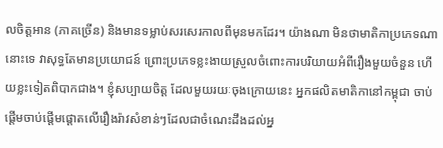លចិត្តអាន (ភាគច្រើន) និងមានទម្លាប់សរសេរកាលពីមុនមកដែរ។ យ៉ាងណា មិនថាមាតិកាប្រភេទណានោះទេ វាសុទ្ធតែមានប្រយោជន៍ ព្រោះប្រភេទខ្លះងាយស្រួលចំពោះការបរិយាយអំពីរឿងមួយចំនួន ហើយខ្លះទៀតពិបាកជាង។ ខ្ញុំសប្បាយចិត្ត ដែលមួយរយៈចុងក្រោយនេះ អ្នកផលិតមាតិកានៅកម្ពុជា ចាប់ផ្ដើមចាប់ផ្ដើមផ្ដោតលើរឿងរ៉ាវសំខាន់ៗដែលជាចំណេះដឹងដល់អ្ន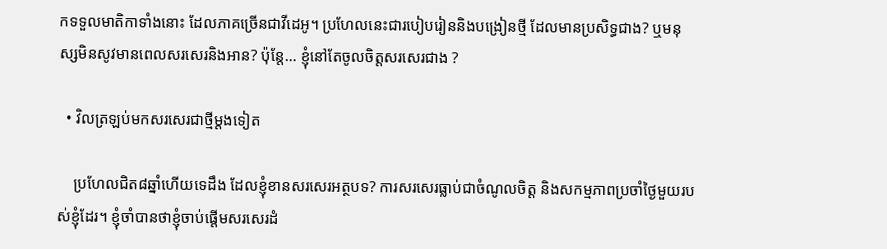កទទួលមាតិកាទាំងនោះ ដែលភាគច្រើនជាវីដេអូ។ ប្រហែលនេះជារបៀបរៀននិងបង្រៀនថ្មី ដែលមានប្រសិទ្ធជាង? ឬមនុស្សមិនសូវមានពេលសរសេរនិងអាន? ប៉ុន្តែ… ខ្ញុំនៅតែចូលចិត្តសរសេរជាង ?

  • វិលត្រឡប់មកសរសេរជាថ្មីម្ដងទៀត

    ប្រហែលជិត៨ឆ្នាំហើយទេដឹង ដែលខ្ញុំខានសរសេរអត្ថបទ? ការសរសេរធ្លាប់ជាចំណូលចិត្ត និងសកម្មភាពប្រចាំថ្ងៃមួយរបស់ខ្ញុំដែរ។ ខ្ញុំចាំបានថាខ្ញុំចាប់ផ្ដើមសរសេរដំ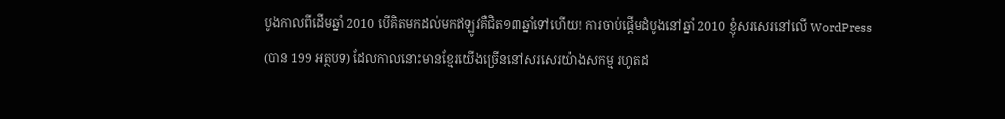បូងកាលពីដើមឆ្នាំ 2010 បើគិតមកដល់មកឥឡូវគឺជិត១៣ឆ្នាំទៅហើយ! ការចាប់ផ្ដើមដំបូងនៅឆ្នាំ 2010 ខ្ញុំសរសេរនៅលើ WordPress (បាន 199 អត្ថបទ) ដែលកាលនោះមានខ្មែរយើងច្រើននៅសរសេរយ៉ាងសកម្ម រហូតដ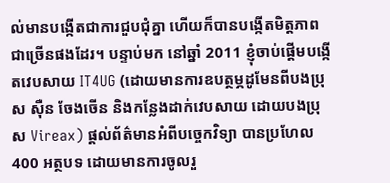ល់មានបង្កើតជាការជួបជុំគ្នា ហើយក៏បានបង្កើតមិត្តភាពជាច្រើនផងដែរ។ បន្ទាប់មក នៅឆ្នាំ 2011 ខ្ញុំចាប់ផ្ដើមបង្កើតវេបសាយ IT4UG (ដោយមានការឧបត្ថម្ភដូមែនពីបងប្រុស ស៊ឺន ចែងចើន និងកន្លែងដាក់វេបសាយ ដោយបងប្រុស Vireax) ផ្ដល់ព័ត៌មានអំពីបច្ចេកវិទ្យា បានប្រហែល 400 អត្ថបទ ដោយមានការចូលរួ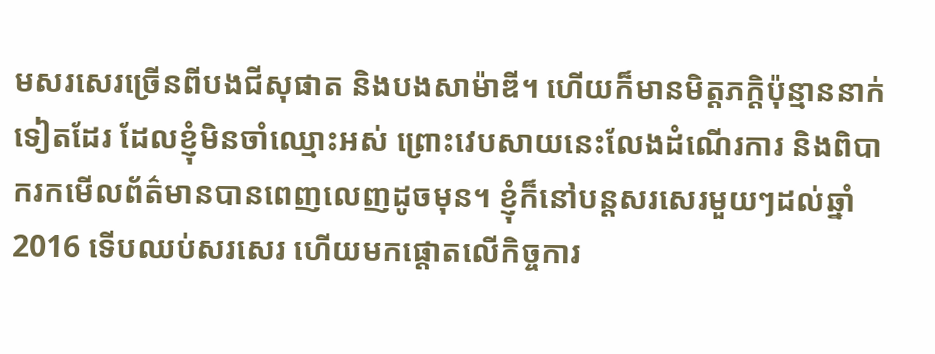មសរសេរច្រើនពីបងជីសុផាត និងបងសាម៉ាឌី។ ហើយក៏មានមិត្តភក្ដិប៉ុន្មាននាក់ទៀតដែរ ដែលខ្ញុំមិនចាំឈ្មោះអស់ ព្រោះវេបសាយនេះលែងដំណើរការ និងពិបាករកមើលព័ត៌មានបានពេញលេញដូចមុន។ ខ្ញុំក៏នៅបន្តសរសេរមួយៗដល់ឆ្នាំ 2016 ទើបឈប់សរសេរ ហើយមកផ្ដោតលើកិច្ចការ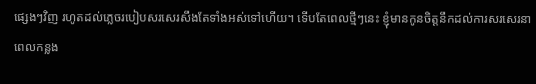ផ្សេងៗវិញ រហូតដល់ភ្លេចរបៀបសរសេរសឹងតែទាំងអស់ទៅហើយ។ ទើបតែពេលថ្មីៗនេះ ខ្ញុំមានកូនចិត្តនឹកដល់ការសរសេរនាពេលកន្លង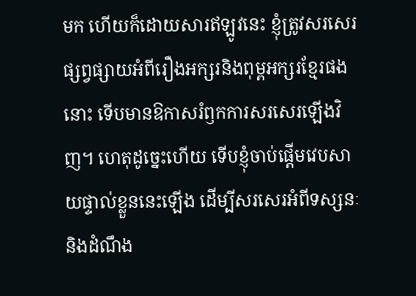មក ហើយក៏ដោយសារឥឡូវនេះ ខ្ញុំត្រូវសរសេរផ្សព្វផ្សាយអំពីរឿងអក្សរនិងពុម្ពអក្សរខ្មែរផងនោះ ទើបមានឱកាសរំឭកការសរសេរឡើងវិញ។ ហេតុដូច្នេះហើយ ទើបខ្ញុំចាប់ផ្ដើមវេបសាយផ្ទាល់ខ្លួននេះឡើង ដើម្បីសរសេរអំពីទស្សនៈនិងដំណឹង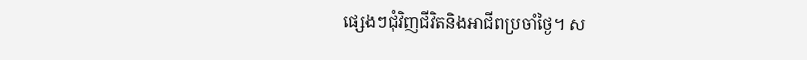ផ្សេងៗជុំវិញជីវិតនិងអាជីពប្រចាំថ្ងៃ។ ស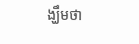ង្ឃឹមថា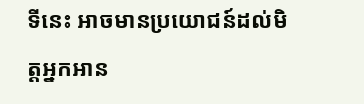ទីនេះ អាចមានប្រយោជន៍ដល់មិត្តអ្នកអាន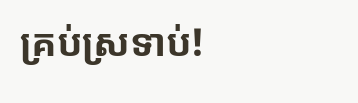គ្រប់ស្រទាប់!